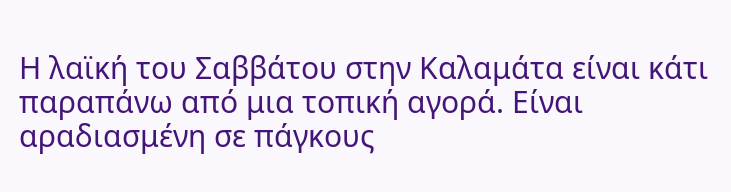Η λαϊκή του Σαββάτου στην Καλαμάτα είναι κάτι παραπάνω από μια τοπική αγορά. Είναι αραδιασμένη σε πάγκους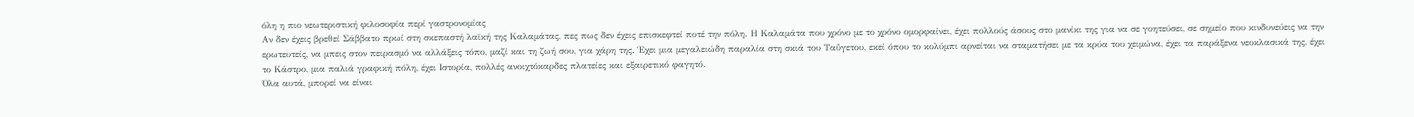όλη η πιο νεωτεριστική φιλοσοφία περί γαστρονομίας
Αν δεν έχεις βρεθεί Σάββατο πρωί στη σκεπαστή λαϊκή της Καλαμάτας, πες πως δεν έχεις επισκεφτεί ποτέ την πόλη. Η Καλαμάτα που χρόνο με το χρόνο ομορφαίνει, έχει πολλούς άσους στο μανίκι της για να σε γοητεύσει, σε σημείο που κινδυνεύεις να την ερωτευτείς, να μπεις στον πειρασμό να αλλάξεις τόπο, μαζί και τη ζωή σου, για χάρη της. Έχει μια μεγαλειώδη παραλία στη σκιά του Ταΰγετου, εκεί όπου το κολύμπι αρνείται να σταματήσει με τα κρύα του χειμώνα, έχει τα παράξενα νεοκλασικά της, έχει το Κάστρο, μια παλιά γραφική πόλη, έχει Ιστορία, πολλές ανοιχτόκαρδες πλατείες και εξαιρετικό φαγητό.
Όλα αυτά, μπορεί να είναι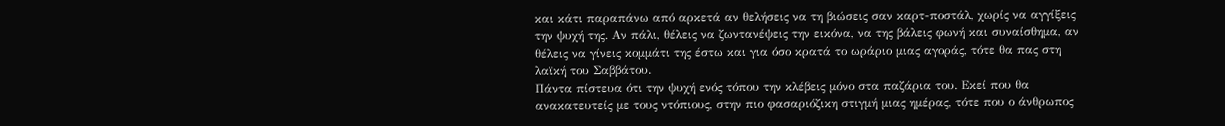και κάτι παραπάνω από αρκετά αν θελήσεις να τη βιώσεις σαν καρτ-ποστάλ, χωρίς να αγγίξεις την ψυχή της. Αν πάλι, θέλεις να ζωντανέψεις την εικόνα, να της βάλεις φωνή και συναίσθημα, αν θέλεις να γίνεις κομμάτι της έστω και για όσο κρατά το ωράριο μιας αγοράς, τότε θα πας στη λαϊκή του Σαββάτου.
Πάντα πίστευα ότι την ψυχή ενός τόπου την κλέβεις μόνο στα παζάρια του. Εκεί που θα ανακατευτείς με τους ντόπιους, στην πιο φασαριόζικη στιγμή μιας ημέρας, τότε που ο άνθρωπος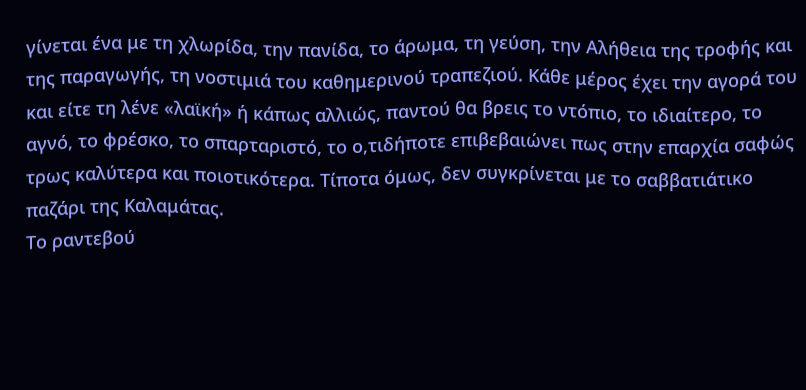γίνεται ένα με τη χλωρίδα, την πανίδα, το άρωμα, τη γεύση, την Αλήθεια της τροφής και της παραγωγής, τη νοστιμιά του καθημερινού τραπεζιού. Κάθε μέρος έχει την αγορά του και είτε τη λένε «λαϊκή» ή κάπως αλλιώς, παντού θα βρεις το ντόπιο, το ιδιαίτερο, το αγνό, το φρέσκο, το σπαρταριστό, το ο,τιδήποτε επιβεβαιώνει πως στην επαρχία σαφώς τρως καλύτερα και ποιοτικότερα. Τίποτα όμως, δεν συγκρίνεται με το σαββατιάτικο παζάρι της Καλαμάτας.
Το ραντεβού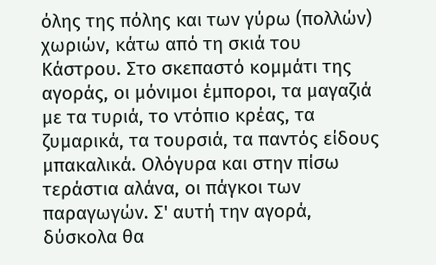όλης της πόλης και των γύρω (πολλών) χωριών, κάτω από τη σκιά του Κάστρου. Στο σκεπαστό κομμάτι της αγοράς, οι μόνιμοι έμποροι, τα μαγαζιά με τα τυριά, το ντόπιο κρέας, τα ζυμαρικά, τα τουρσιά, τα παντός είδους μπακαλικά. Ολόγυρα και στην πίσω τεράστια αλάνα, οι πάγκοι των παραγωγών. Σ' αυτή την αγορά, δύσκολα θα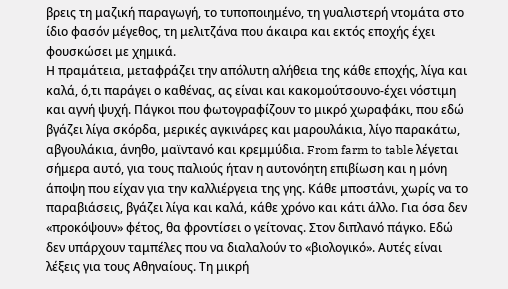βρεις τη μαζική παραγωγή, το τυποποιημένο, τη γυαλιστερή ντομάτα στο ίδιο φασόν μέγεθος, τη μελιτζάνα που άκαιρα και εκτός εποχής έχει φουσκώσει με χημικά.
Η πραμάτεια, μεταφράζει την απόλυτη αλήθεια της κάθε εποχής, λίγα και καλά, ό,τι παράγει ο καθένας, ας είναι και κακομούτσουνο-έχει νόστιμη και αγνή ψυχή. Πάγκοι που φωτογραφίζουν το μικρό χωραφάκι, που εδώ βγάζει λίγα σκόρδα, μερικές αγκινάρες και μαρουλάκια, λίγο παρακάτω, αβγουλάκια, άνηθο, μαϊντανό και κρεμμύδια. From farm to table λέγεται σήμερα αυτό, για τους παλιούς ήταν η αυτονόητη επιβίωση και η μόνη άποψη που είχαν για την καλλιέργεια της γης. Κάθε μποστάνι, χωρίς να το παραβιάσεις, βγάζει λίγα και καλά, κάθε χρόνο και κάτι άλλο. Για όσα δεν «προκόψουν» φέτος, θα φροντίσει ο γείτονας. Στον διπλανό πάγκο. Εδώ δεν υπάρχουν ταμπέλες που να διαλαλούν το «βιολογικό». Αυτές είναι λέξεις για τους Αθηναίους. Τη μικρή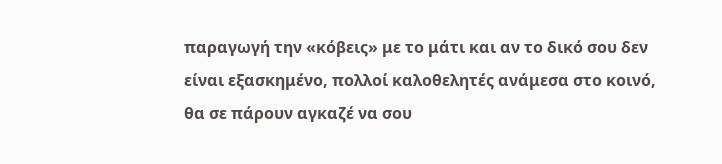παραγωγή την «κόβεις» με το μάτι και αν το δικό σου δεν είναι εξασκημένο, πολλοί καλοθελητές ανάμεσα στο κοινό, θα σε πάρουν αγκαζέ να σου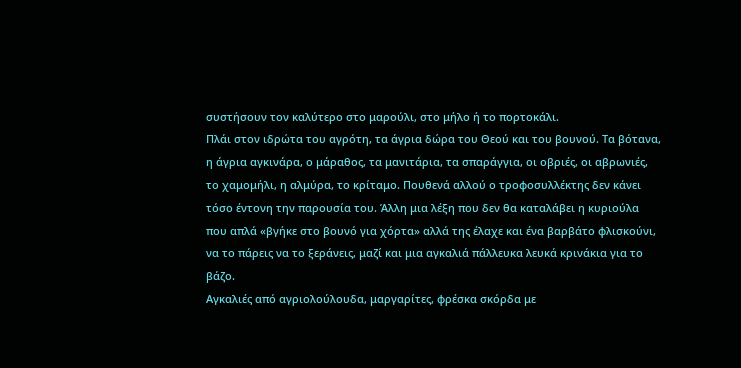συστήσουν τον καλύτερο στο μαρούλι, στο μήλο ή το πορτοκάλι.
Πλάι στον ιδρώτα του αγρότη, τα άγρια δώρα του Θεού και του βουνού. Τα βότανα, η άγρια αγκινάρα, ο μάραθος, τα μανιτάρια, τα σπαράγγια, οι οβριές, οι αβρωνιές, το χαμομήλι, η αλμύρα, το κρίταμο. Πουθενά αλλού ο τροφοσυλλέκτης δεν κάνει τόσο έντονη την παρουσία του. Άλλη μια λέξη που δεν θα καταλάβει η κυριούλα που απλά «βγήκε στο βουνό για χόρτα» αλλά της έλαχε και ένα βαρβάτο φλισκούνι, να το πάρεις να το ξεράνεις, μαζί και μια αγκαλιά πάλλευκα λευκά κρινάκια για το βάζο.
Αγκαλιές από αγριολούλουδα, μαργαρίτες, φρέσκα σκόρδα με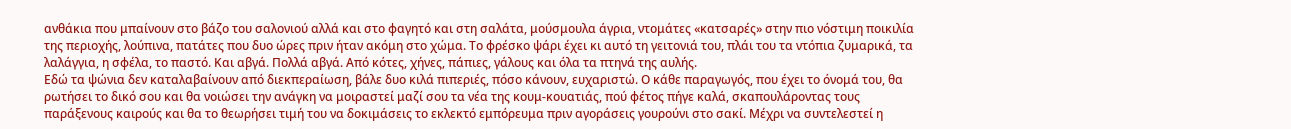ανθάκια που μπαίνουν στο βάζο του σαλονιού αλλά και στο φαγητό και στη σαλάτα, μούσμουλα άγρια, ντομάτες «κατσαρές» στην πιο νόστιμη ποικιλία της περιοχής, λούπινα, πατάτες που δυο ώρες πριν ήταν ακόμη στο χώμα. Το φρέσκο ψάρι έχει κι αυτό τη γειτονιά του, πλάι του τα ντόπια ζυμαρικά, τα λαλάγγια, η σφέλα, το παστό. Και αβγά. Πολλά αβγά. Από κότες, χήνες, πάπιες, γάλους και όλα τα πτηνά της αυλής.
Εδώ τα ψώνια δεν καταλαβαίνουν από διεκπεραίωση, βάλε δυο κιλά πιπεριές, πόσο κάνουν, ευχαριστώ. Ο κάθε παραγωγός, που έχει το όνομά του, θα ρωτήσει το δικό σου και θα νοιώσει την ανάγκη να μοιραστεί μαζί σου τα νέα της κουμ-κουατιάς, πού φέτος πήγε καλά, σκαπουλάροντας τους παράξενους καιρούς και θα το θεωρήσει τιμή του να δοκιμάσεις το εκλεκτό εμπόρευμα πριν αγοράσεις γουρούνι στο σακί. Μέχρι να συντελεστεί η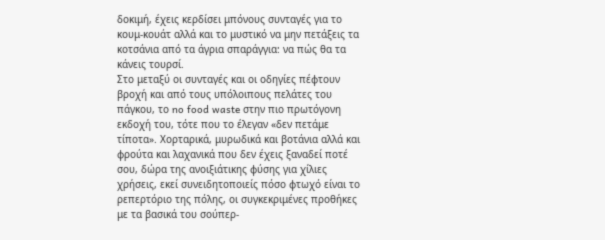δοκιμή, έχεις κερδίσει μπόνους συνταγές για το κουμ-κουάτ αλλά και το μυστικό να μην πετάξεις τα κοτσάνια από τα άγρια σπαράγγια: να πώς θα τα κάνεις τουρσί.
Στο μεταξύ οι συνταγές και οι οδηγίες πέφτουν βροχή και από τους υπόλοιπους πελάτες του πάγκου, το no food waste στην πιο πρωτόγονη εκδοχή του, τότε που το έλεγαν «δεν πετάμε τίποτα». Χορταρικά, μυρωδικά και βοτάνια αλλά και φρούτα και λαχανικά που δεν έχεις ξαναδεί ποτέ σου, δώρα της ανοιξιάτικης φύσης για χίλιες χρήσεις, εκεί συνειδητοποιείς πόσο φτωχό είναι το ρεπερτόριο της πόλης, οι συγκεκριμένες προθήκες με τα βασικά του σούπερ-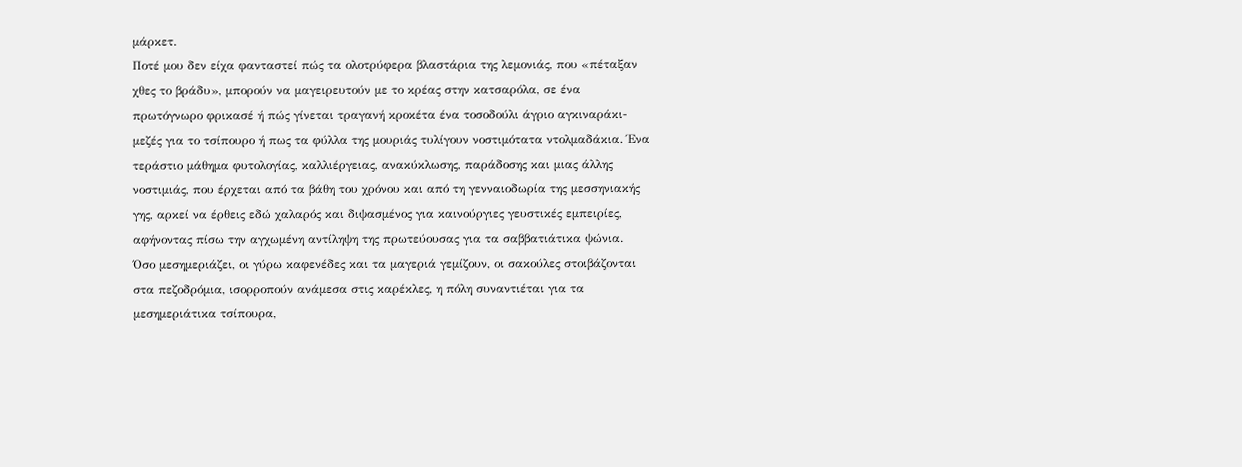μάρκετ.
Ποτέ μου δεν είχα φανταστεί πώς τα ολοτρύφερα βλαστάρια της λεμονιάς, που «πέταξαν χθες το βράδυ», μπορούν να μαγειρευτούν με το κρέας στην κατσαρόλα, σε ένα πρωτόγνωρο φρικασέ ή πώς γίνεται τραγανή κροκέτα ένα τοσοδούλι άγριο αγκιναράκι-μεζές για το τσίπουρο ή πως τα φύλλα της μουριάς τυλίγουν νοστιμότατα ντολμαδάκια. Ένα τεράστιο μάθημα φυτολογίας, καλλιέργειας, ανακύκλωσης, παράδοσης και μιας άλλης νοστιμιάς, που έρχεται από τα βάθη του χρόνου και από τη γενναιοδωρία της μεσσηνιακής γης, αρκεί να έρθεις εδώ χαλαρός και διψασμένος για καινούργιες γευστικές εμπειρίες, αφήνοντας πίσω την αγχωμένη αντίληψη της πρωτεύουσας για τα σαββατιάτικα ψώνια.
Όσο μεσημεριάζει, οι γύρω καφενέδες και τα μαγεριά γεμίζουν, οι σακούλες στοιβάζονται στα πεζοδρόμια, ισορροπούν ανάμεσα στις καρέκλες, η πόλη συναντιέται για τα μεσημεριάτικα τσίπουρα,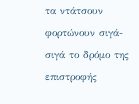τα ντάτσουν φορτώνουν σιγά-σιγά το δρόμο της επιστροφής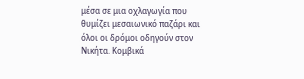μέσα σε μια οχλαγωγία που θυμίζει μεσαιωνικό παζάρι και όλοι οι δρόμοι οδηγούν στον Νικήτα. Κομβικά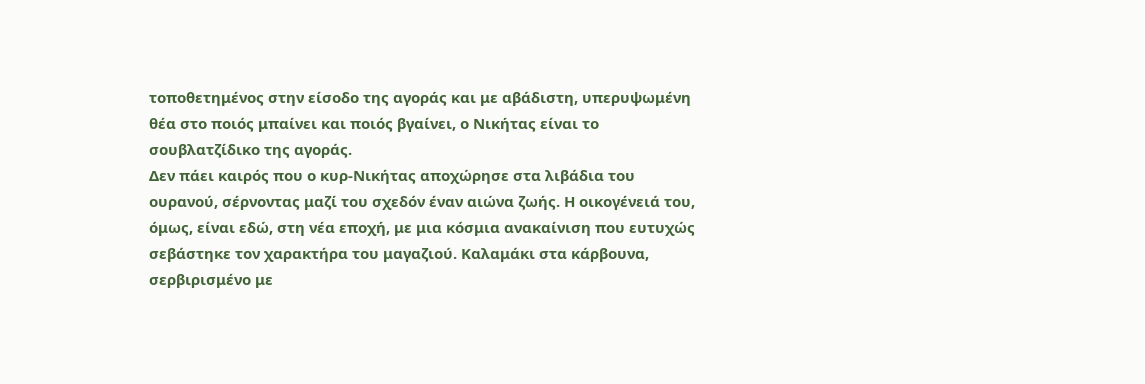τοποθετημένος στην είσοδο της αγοράς και με αβάδιστη, υπερυψωμένη θέα στο ποιός μπαίνει και ποιός βγαίνει, ο Νικήτας είναι το σουβλατζίδικο της αγοράς.
Δεν πάει καιρός που ο κυρ-Νικήτας αποχώρησε στα λιβάδια του ουρανού, σέρνοντας μαζί του σχεδόν έναν αιώνα ζωής. Η οικογένειά του, όμως, είναι εδώ, στη νέα εποχή, με μια κόσμια ανακαίνιση που ευτυχώς σεβάστηκε τον χαρακτήρα του μαγαζιού. Καλαμάκι στα κάρβουνα, σερβιρισμένο με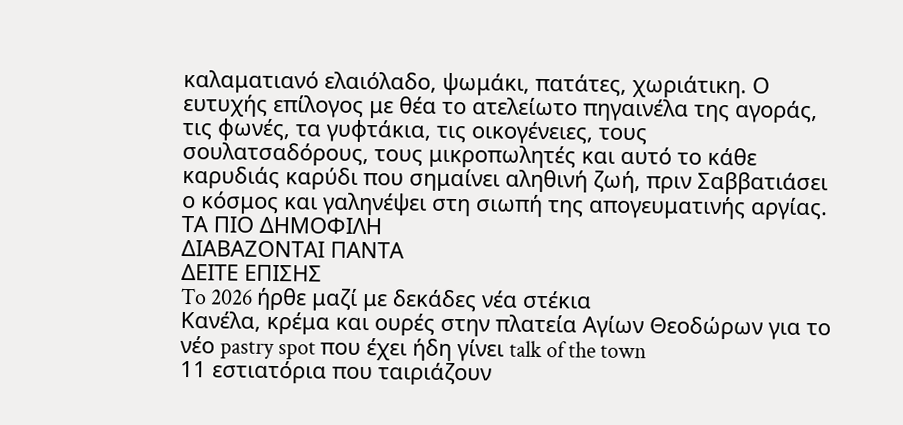καλαματιανό ελαιόλαδο, ψωμάκι, πατάτες, χωριάτικη. Ο ευτυχής επίλογος με θέα το ατελείωτο πηγαινέλα της αγοράς, τις φωνές, τα γυφτάκια, τις οικογένειες, τους σουλατσαδόρους, τους μικροπωλητές και αυτό το κάθε καρυδιάς καρύδι που σημαίνει αληθινή ζωή, πριν Σαββατιάσει ο κόσμος και γαληνέψει στη σιωπή της απογευματινής αργίας.
ΤΑ ΠΙΟ ΔΗΜΟΦΙΛΗ
ΔΙΑΒΑΖΟΝΤΑΙ ΠΑΝΤΑ
ΔΕΙΤΕ ΕΠΙΣΗΣ
To 2026 ήρθε μαζί με δεκάδες νέα στέκια
Κανέλα, κρέμα και ουρές στην πλατεία Αγίων Θεοδώρων για το νέο pastry spot που έχει ήδη γίνει talk of the town
11 εστιατόρια που ταιριάζουν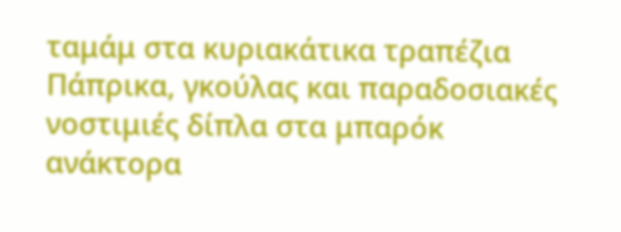ταμάμ στα κυριακάτικα τραπέζια
Πάπρικα, γκούλας και παραδοσιακές νοστιμιές δίπλα στα μπαρόκ ανάκτορα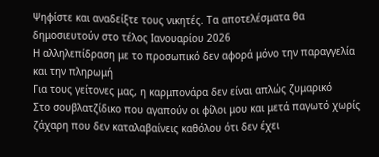Ψηφίστε και αναδείξτε τους νικητές. Τα αποτελέσματα θα δημοσιευτούν στο τέλος Ιανουαρίου 2026
Η αλληλεπίδραση με το προσωπικό δεν αφορά μόνο την παραγγελία και την πληρωμή
Για τους γείτονες μας, η καρμπονάρα δεν είναι απλώς ζυμαρικό
Στο σουβλατζίδικο που αγαπούν οι φίλοι μου και μετά παγωτό χωρίς ζάχαρη που δεν καταλαβαίνεις καθόλου ότι δεν έχει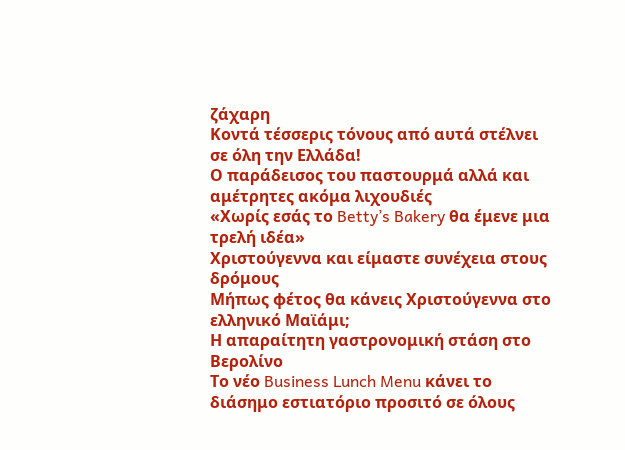ζάχαρη
Κοντά τέσσερις τόνους από αυτά στέλνει σε όλη την Ελλάδα!
Ο παράδεισος του παστουρμά αλλά και αμέτρητες ακόμα λιχουδιές
«Χωρίς εσάς το Betty’s Bakery θα έμενε μια τρελή ιδέα»
Χριστούγεννα και είμαστε συνέχεια στους δρόμους
Μήπως φέτος θα κάνεις Χριστούγεννα στο ελληνικό Μαϊάμι;
Η απαραίτητη γαστρονομική στάση στο Βερολίνο
Το νέο Business Lunch Menu κάνει το διάσημο εστιατόριο προσιτό σε όλους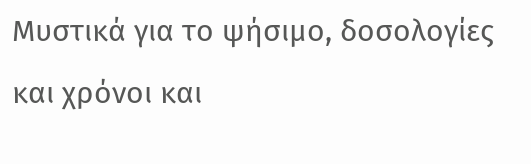Μυστικά για το ψήσιμο, δοσολογίες και χρόνοι και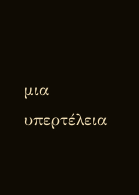μια υπερτέλεια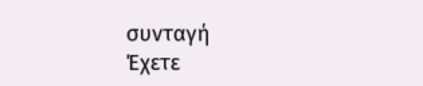συνταγή
Έχετε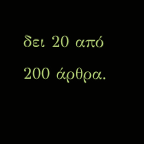δει 20 από 200 άρθρα.